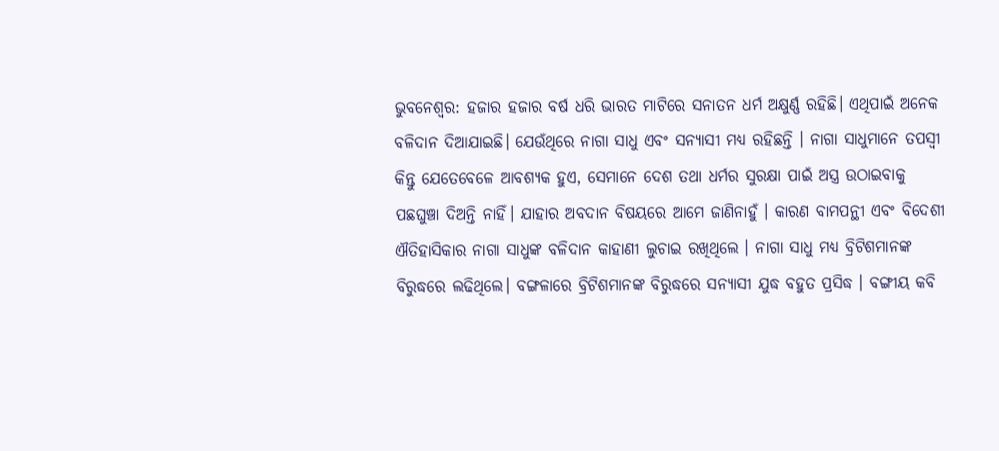ଭୁବନେଶ୍ବର: ହଜାର ହଜାର ବର୍ଷ ଧରି ଭାରତ ମାଟିରେ ସନାତନ ଧର୍ମ ଅକ୍ଷୁର୍ଣ୍ଣ ରହିଛି। ଏଥିପାଇଁ ଅନେକ ବଳିଦାନ ଦିଆଯାଇଛି। ଯେଉଁଥିରେ ନାଗା ସାଧୁ ଏବଂ ସନ୍ୟାସୀ ମଧ୍ୟ ରହିଛନ୍ତି । ନାଗା ସାଧୁମାନେ ତପସ୍ବୀ କିନ୍ତୁ ଯେତେବେଳେ ଆବଶ୍ୟକ ହୁଏ, ସେମାନେ ଦେଶ ତଥା ଧର୍ମର ସୁରକ୍ଷା ପାଇଁ ଅସ୍ତ୍ର ଉଠାଇବାକୁ ପଛଘୁଞ୍ଚା ଦିଅନ୍ତି ନାହିଁ। ଯାହାର ଅବଦାନ ବିଷୟରେ ଆମେ ଜାଣିନାହୁଁ । କାରଣ ବାମପନ୍ଥୀ ଏବଂ ବିଦେଶୀ ଐତିହାସିକାର ନାଗା ସାଧୁଙ୍କ ବଳିଦାନ କାହାଣୀ ଲୁଚାଇ ରଖିଥିଲେ । ନାଗା ସାଧୁ ମଧ୍ୟ ବ୍ରିଟିଶମାନଙ୍କ ବିରୁଦ୍ଧରେ ଲଢିଥିଲେ। ବଙ୍ଗଳାରେ ବ୍ରିଟିଶମାନଙ୍କ ବିରୁଦ୍ଧରେ ସନ୍ୟାସୀ ଯୁଦ୍ଧ ବହୁତ ପ୍ରସିଦ୍ଧ । ବଙ୍ଗୀୟ କବି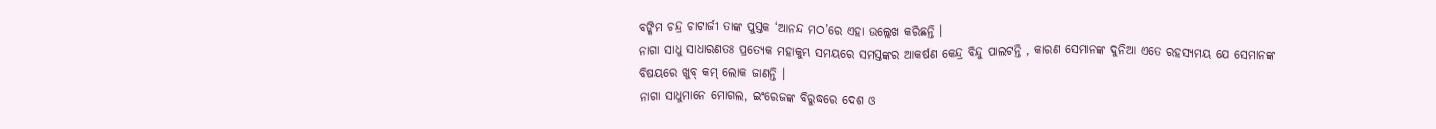ବଙ୍କିମ ଚନ୍ଦ୍ର ଚାଟାର୍ଜୀ ତାଙ୍କ ପୁସ୍ତକ ‘ଆନନ୍ଦ ମଠ’ରେ ଏହା ଉଲ୍ଲେଖ କରିଛନ୍ତି ।
ନାଗା ସାଧୁ ସାଧାରଣତଃ ପ୍ରତ୍ୟେକ ମହାକୁମ୍ଭ ସମୟରେ ସମସ୍ତଙ୍କର ଆକର୍ଷଣ କେନ୍ଦ୍ର ବିନ୍ଦୁ ପାଲଟନ୍ତି , କାରଣ ସେମାନଙ୍କ ଦୁନିଆ ଏତେ ରହସ୍ୟମୟ ଯେ ସେମାନଙ୍କ ବିଷୟରେ ଖୁବ୍ କମ୍ ଲୋକ ଜାଣନ୍ତି ।
ନାଗା ସାଧୁମାନେ ମୋଗଲ, ଇଂରେଜଙ୍କ ବିରୁଦ୍ଧରେ ଦେଶ ଓ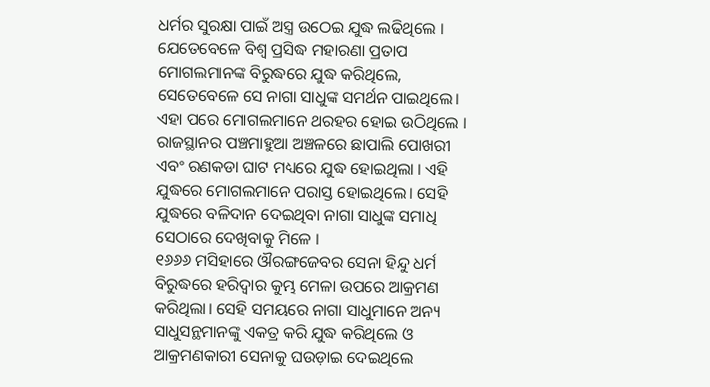ଧର୍ମର ସୁରକ୍ଷା ପାଇଁ ଅସ୍ତ୍ର ଉଠେଇ ଯୁଦ୍ଧ ଲଢିଥିଲେ । ଯେତେବେଳେ ବିଶ୍ୱ ପ୍ରସିଦ୍ଧ ମହାରଣା ପ୍ରତାପ ମୋଗଲମାନଙ୍କ ବିରୁଦ୍ଧରେ ଯୁଦ୍ଧ କରିଥିଲେ, ସେତେବେଳେ ସେ ନାଗା ସାଧୁଙ୍କ ସମର୍ଥନ ପାଇଥିଲେ। ଏହା ପରେ ମୋଗଲମାନେ ଥରହର ହୋଇ ଉଠିଥିଲେ । ରାଜସ୍ଥାନର ପଞ୍ଚମାହୁଆ ଅଞ୍ଚଳରେ ଛାପାଲି ପୋଖରୀ ଏବଂ ରଣକଡା ଘାଟ ମଧ୍ୟରେ ଯୁଦ୍ଧ ହୋଇଥିଲା । ଏହି ଯୁଦ୍ଧରେ ମୋଗଲମାନେ ପରାସ୍ତ ହୋଇଥିଲେ। ସେହି ଯୁଦ୍ଧରେ ବଳିଦାନ ଦେଇଥିବା ନାଗା ସାଧୁଙ୍କ ସମାଧି ସେଠାରେ ଦେଖିବାକୁ ମିଳେ ।
୧୬୬୬ ମସିହାରେ ଔରଙ୍ଗଜେବର ସେନା ହିନ୍ଦୁ ଧର୍ମ ବିରୁଦ୍ଧରେ ହରିଦ୍ୱାର କୁମ୍ଭ ମେଳା ଉପରେ ଆକ୍ରମଣ କରିଥିଲା। ସେହି ସମୟରେ ନାଗା ସାଧୁମାନେ ଅନ୍ୟ ସାଧୁସନ୍ଥମାନଙ୍କୁ ଏକତ୍ର କରି ଯୁଦ୍ଧ କରିଥିଲେ ଓ ଆକ୍ରମଣକାରୀ ସେନାକୁ ଘଉଡ଼ାଇ ଦେଇଥିଲେ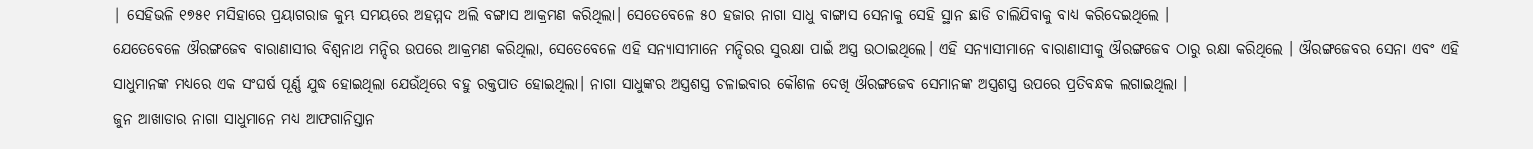| ସେହିଭଳି ୧୭୫୧ ମସିହାରେ ପ୍ରୟାଗରାଜ କୁମ୍ଭ ସମୟରେ ଅହମ୍ମଦ ଅଲି ବଙ୍ଗାସ ଆକ୍ରମଣ କରିଥିଲା। ସେତେବେଳେ ୫୦ ହଜାର ନାଗା ସାଧୁ ବାଙ୍ଗାସ ସେନାକୁ ସେହି ସ୍ଥାନ ଛାଡି ଚାଲିଯିବାକୁ ବାଧ୍ୟ କରିଦେଇଥିଲେ ।
ଯେତେବେଳେ ଔରଙ୍ଗଜେବ ବାରାଣାସୀର ବିଶ୍ୱନାଥ ମନ୍ଦିର ଉପରେ ଆକ୍ରମଣ କରିଥିଲା, ସେତେବେଳେ ଏହି ସନ୍ୟାସୀମାନେ ମନ୍ଦିରର ସୁରକ୍ଷା ପାଇଁ ଅସ୍ତ୍ର ଉଠାଇଥିଲେ। ଏହି ସନ୍ୟାସୀମାନେ ବାରାଣାସୀକୁ ଔରଙ୍ଗଜେବ ଠାରୁ ରକ୍ଷା କରିଥିଲେ । ଔରଙ୍ଗଜେବର ସେନା ଏବଂ ଏହି ସାଧୁମାନଙ୍କ ମଧ୍ୟରେ ଏକ ସଂଘର୍ଷ ପୂର୍ଣ୍ଣ ଯୁଦ୍ଧ ହୋଇଥିଲା ଯେଉଁଥିରେ ବହୁ ରକ୍ତପାତ ହୋଇଥିଲା। ନାଗା ସାଧୁଙ୍କର ଅସ୍ତ୍ରଶସ୍ତ୍ର ଚଳାଇବାର କୌଶଳ ଦେଖି ଔରଙ୍ଗଜେବ ସେମାନଙ୍କ ଅସ୍ତ୍ରଶସ୍ତ୍ର ଉପରେ ପ୍ରତିବନ୍ଧକ ଲଗାଇଥିଲା ।
ଜୁନ ଆଖାଡାର ନାଗା ସାଧୁମାନେ ମଧ୍ୟ ଆଫଗାନିସ୍ତାନ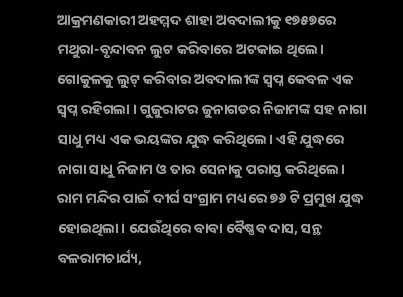ଆକ୍ରମଣକାରୀ ଅହମ୍ମଦ ଶାହା ଅବଦାଲୀକୁ ୧୭୫୭ରେ ମଥୁରା-ବୃନ୍ଦାବନ ଲୁଟ କରିବାରେ ଅଟକାଇ ଥିଲେ। ଗୋକୁଳକୁ ଲୁଟ୍ କରିବାର ଅବଦାଲୀଙ୍କ ସ୍ୱପ୍ନ କେବଳ ଏକ ସ୍ୱପ୍ନ ରହିଗଲା । ଗୁଜୁରାଟର ଜୁନାଗଡର ନିଜାମଙ୍କ ସହ ନାଗା ସାଧୁ ମଧ୍ୟ ଏକ ଭୟଙ୍କର ଯୁଦ୍ଧ କରିଥିଲେ। ଏହି ଯୁଦ୍ଧରେ ନାଗା ସାଧୁ ନିଜାମ ଓ ତାର ସେନାକୁ ପରାସ୍ତ କରିଥିଲେ।
ରାମ ମନ୍ଦିର ପାଇଁ ଦୀର୍ଘ ସଂଗ୍ରାମ ମଧ୍ୟରେ ୭୬ ଟି ପ୍ରମୁଖ ଯୁଦ୍ଧ ହୋଇଥିଲା। ଯେଉଁଥିରେ ବାବା ବୈଷ୍ଣବ ଦାସ, ସନ୍ଥ ବଳରାମଚାର୍ଯ୍ୟ,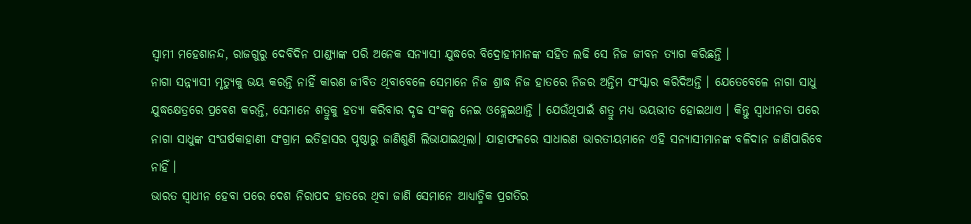ସ୍ବାମୀ ମହେଶାନନ୍ଦ, ରାଜଗୁରୁ ଦେବିଦିନ ପାଣ୍ଡ୍ୟାଙ୍କ ପରି ଅନେକ ସନ୍ୟାସୀ ଯୁଦ୍ଧରେ ବିଦ୍ରୋହୀମାନଙ୍କ ସହିତ ଲଢି ସେ ନିଜ ଜୀବନ ତ୍ୟାଗ କରିଛନ୍ତି ।
ନାଗା ସନ୍ନ୍ୟାସୀ ମୃତ୍ୟୁକୁ ଭୟ କରନ୍ତି ନାହିଁ କାରଣ ଜୀବିତ ଥିବାବେଳେ ସେମାନେ ନିଜ ଶ୍ରାଦ୍ଧ ନିଜ ହାତରେ ନିଜର ଅନ୍ତିମ ସଂସ୍କାର କରିଦିଅନ୍ତି । ଯେତେବେଳେ ନାଗା ସାଧୁ ଯୁଦ୍ଧକ୍ଷେତ୍ରରେ ପ୍ରବେଶ କରନ୍ତି, ସେମାନେ ଶତ୍ରୁକୁ ହତ୍ୟା କରିବାର ଦୃଢ ସଂକଳ୍ପ ନେଇ ଓହ୍ଲେଇଥାନ୍ତି । ଯେଉଁଥିପାଇଁ ଶତ୍ରୁ ମଧ୍ୟ ଭୟଭୀତ ହୋଇଥାଏ । କିନ୍ତୁ ସ୍ବାଧୀନତା ପରେ ନାଗା ସାଧୁଙ୍କ ସଂଘର୍ଷକାହାଣୀ ସଂଗ୍ରାମ ଇତିହାସର ପୃଷ୍ଠାରୁ ଜାଣିଶୁଣି ଲିଭାଯାଇଥିଲା। ଯାହାଫଳରେ ସାଧାରଣ ଭାରତୀୟମାନେ ଏହି ସନ୍ୟାସୀମାନଙ୍କ ବଳିଦାନ ଜାଣିପାରିବେ ନାହିଁ ।
ଭାରତ ସ୍ବାଧୀନ ହେବା ପରେ ଦେଶ ନିରାପଦ ହାତରେ ଥିବା ଜାଣି ସେମାନେ ଆଧ୍ୟାତ୍ମିକ ପ୍ରଗତିର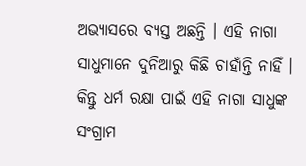ଅଭ୍ୟାସରେ ବ୍ୟସ୍ତ ଅଛନ୍ତି । ଏହି ନାଗା ସାଧୁମାନେ ଦୁନିଆରୁ କିଛି ଚାହାଁନ୍ତି ନାହିଁ ।
କିନ୍ତୁ ଧର୍ମ ରକ୍ଷା ପାଇଁ ଏହି ନାଗା ସାଧୁଙ୍କ ସଂଗ୍ରାମ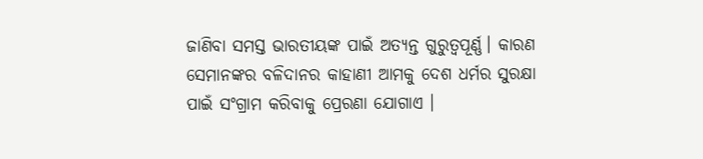ଜାଣିବା ସମସ୍ତ ଭାରତୀୟଙ୍କ ପାଇଁ ଅତ୍ୟନ୍ତ ଗୁରୁତ୍ଵପୂର୍ଣ୍ଣ। କାରଣ ସେମାନଙ୍କର ବଳିଦାନର କାହାଣୀ ଆମକୁ ଦେଶ ଧର୍ମର ସୁରକ୍ଷା ପାଇଁ ସଂଗ୍ରାମ କରିବାକୁ ପ୍ରେରଣା ଯୋଗାଏ ।